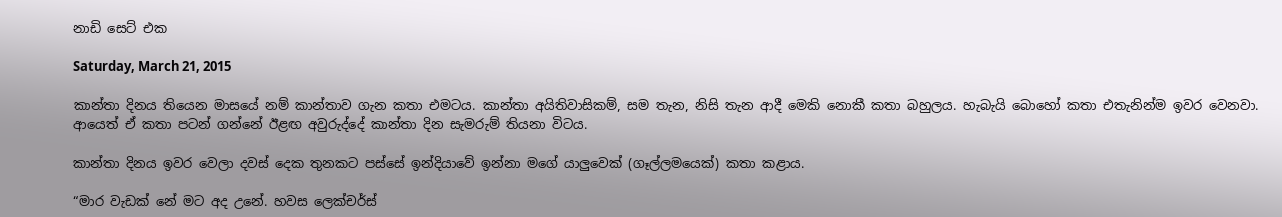නාඩි සෙට් එක

Saturday, March 21, 2015

කාන්තා දිනය තියෙන මාසයේ නම් කාන්තාව ගැන කතා එමටය. කාන්තා අයිතිවාසිකම්, සම තැන, නිසි තැන ආදී මෙකි නොකී කතා බහුලය. හැබැයි බොහෝ කතා එතැනින්ම ඉවර වෙනවා. ආයෙත් ඒ කතා පටන් ගන්නේ ඊළඟ අවුරුද්දේ කාන්තා දින සැමරුම් තියනා විටය.

කාන්තා දිනය ඉවර වෙලා දවස් දෙක තුනකට පස්සේ ඉන්දියාවේ ඉන්නා මගේ යාලුවෙක් (ගෑල්ලමයෙක්) කතා කළාය.

“මාර වැඩක් නේ මට අද උනේ. හවස ලෙක්චර්ස්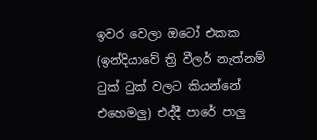ඉවර වෙලා ඔටෝ එකක (ඉන්දියාවේ ත්‍රි වීලර් නැත්නම් ටුක් ටුක් වලට කියන්නේ එහෙමලු) එද්දී පාරේ පාලු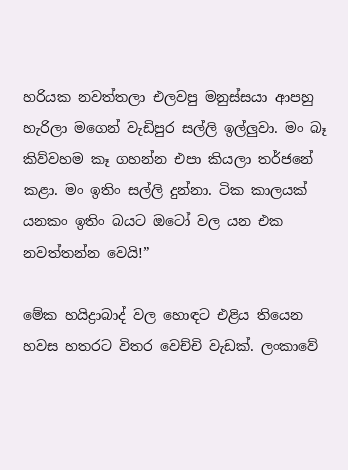හරියක නවත්තලා එලවපු මනුස්සයා ආපහු හැරිලා මගෙන් වැඩිපුර සල්ලි ඉල්ලුවා. මං බෑ කිව්වහම කෑ ගහන්න එපා කියලා තර්ජනේ කළා. මං ඉතිං සල්ලි දුන්නා. ටික කාලයක් යනකං ඉතිං බයට ඔටෝ වල යන එක නවත්තන්න වෙයි!”

මේක හයිද්‍රාබාද් වල හොඳට එළිය තියෙන හවස හතරට විතර වෙච්චි වැඩක්. ලංකාවේ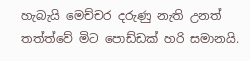හැබැයි මෙච්චර දරුණු නැති උනත් තත්ත්වේ මිට පොඩ්ඩක් හරි සමානයි.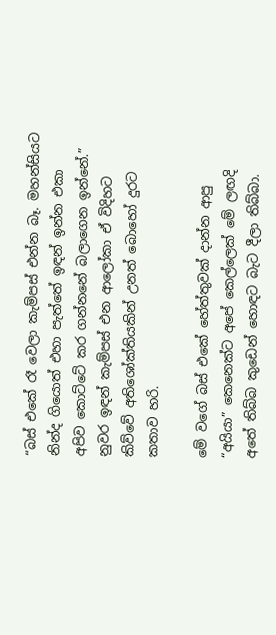“බස් එකේ රෑ වෙලා කැම්පස් එන්න බෑ. මහන්සියට නින්ද ගියොත් එහා පැත්තේ ඉඳන් ඉන්න එකා අපිව කොට්ටේ කර ගන්නනේ බලාගෙන ඉන්නේ.” නුවර ඉඳන් කැම්පස් එන ආලෝකා ඒ විදිහට කිව්වේ අතිශෝක්තියකින් උනත් බොහෝ දුරට කතාව හරි.

මේ වගේ බස් එකේ හේත්තුවක් දාන්න ආපු “අයියා” කෙනෙක්ට අපේ කෙල්ලෙක් මේ ලඟදි අතේ තිබ්බ කුඩෙන් හොඳට බැට දීලා තිබ්බා.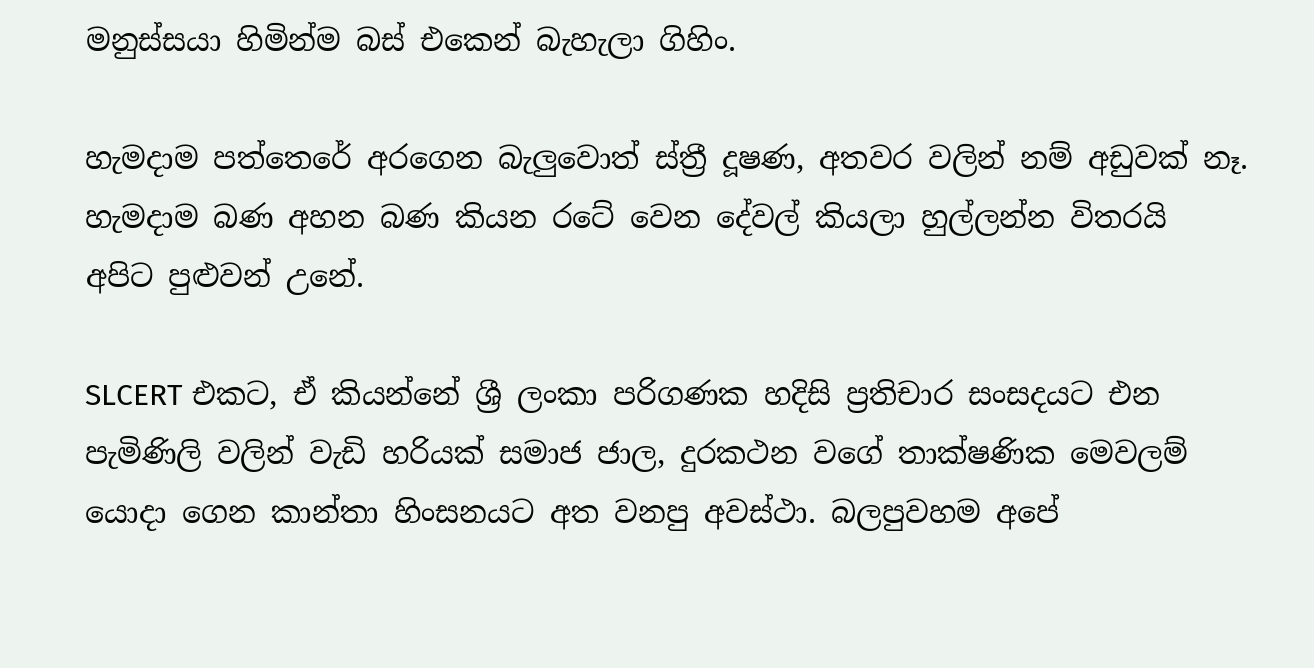මනුස්සයා හිමින්ම බස් එකෙන් බැහැලා ගිහිං.

හැමදාම පත්තෙරේ අරගෙන බැලුවොත් ස්ත්‍රී දූෂණ, අතවර වලින් නම් අඩුවක් නෑ. හැමදාම බණ අහන බණ කියන රටේ වෙන දේවල් කියලා හුල්ලන්න විතරයි අපිට පුළුවන් උනේ.

SLCERT එකට, ඒ කියන්නේ ශ්‍රී ලංකා පරිගණක හදිසි ප්‍රතිචාර සංසදයට එන පැමිණිලි වලින් වැඩි හරියක් සමාජ ජාල, දුරකථන වගේ තාක්ෂණික මෙවලම් යොදා ගෙන කාන්තා හිංසනයට අත වනපු අවස්ථා. බලපුවහම අපේ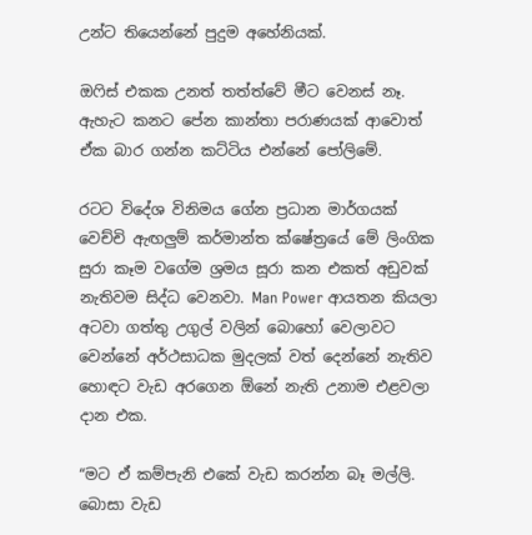උන්ට තියෙන්නේ පුදුම අහේනියක්.

ඔෆිස් එකක උනත් තත්ත්වේ මීට වෙනස් නෑ. ඇහැට කනට පේන කාන්තා පරාණයක් ආවොත් ඒක බාර ගන්න කට්ටිය එන්නේ පෝලිමේ.

රටට විදේශ විනිමය ගේන ප්‍රධාන මාර්ගයක් වෙච්චි ඇඟලුම් කර්මාන්ත ක්ෂේත්‍රයේ මේ ලිංගික සුරා කෑම වගේම ශ්‍රමය සූරා කන එකත් අඩුවක් නැතිවම සිද්ධ වෙනවා. Man Power ආයතන කියලා අටවා ගත්තු උගුල් වලින් බොහෝ වෙලාවට වෙන්නේ අර්ථසාධක මුදලක් වත් දෙන්නේ නැතිව හොඳට වැඩ අරගෙන ඕනේ නැති උනාම එළවලා දාන එක.

“මට ඒ කම්පැනි එකේ වැඩ කරන්න බෑ මල්ලි. බොසා වැඩ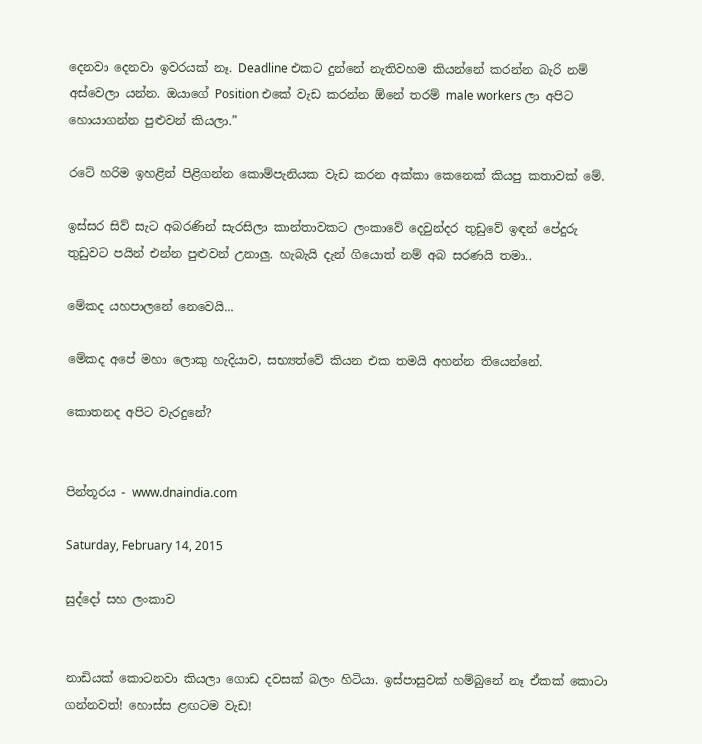දෙනවා දෙනවා ඉවරයක් නෑ. Deadline එකට දුන්නේ නැතිවහම කියන්නේ කරන්න බැරි නම් අස්වෙලා යන්න. ඔයාගේ Position එකේ වැඩ කරන්න ඕනේ තරම් male workers ලා අපිට හොයාගන්න පුළුවන් කියලා.”

රටේ හරිම ඉහළින් පිළිගන්න කොම්පැනියක වැඩ කරන අක්කා කෙනෙක් කියපු කතාවක් මේ.

ඉස්සර සිව් සැට අබරණින් සැරසිලා කාන්තාවකට ලංකාවේ දෙවුන්දර තුඩුවේ ඉඳන් පේදුරු තුඩුවට පයින් එන්න පුළුවන් උනාලු. හැබැයි දැන් ගියොත් නම් අබ සරණයි තමා..

මේකද යහපාලනේ නෙවෙයි...

මේකද අපේ මහා ලොකු හැදියාව, සභ්‍යත්වේ කියන එක තමයි අහන්න තියෙන්නේ.

කොතනද අපිට වැරදුනේ?


පින්තූරය - www.dnaindia.com

Saturday, February 14, 2015

සුද්දෝ සහ ලංකාව


නාඩියක් කොටනවා කියලා ගොඩ දවසක් බලං හිටියා. ඉස්පාසුවක් හම්බුනේ නෑ ඒකක් කොටා ගන්නවත්! හොස්ස ළඟටම වැඩ!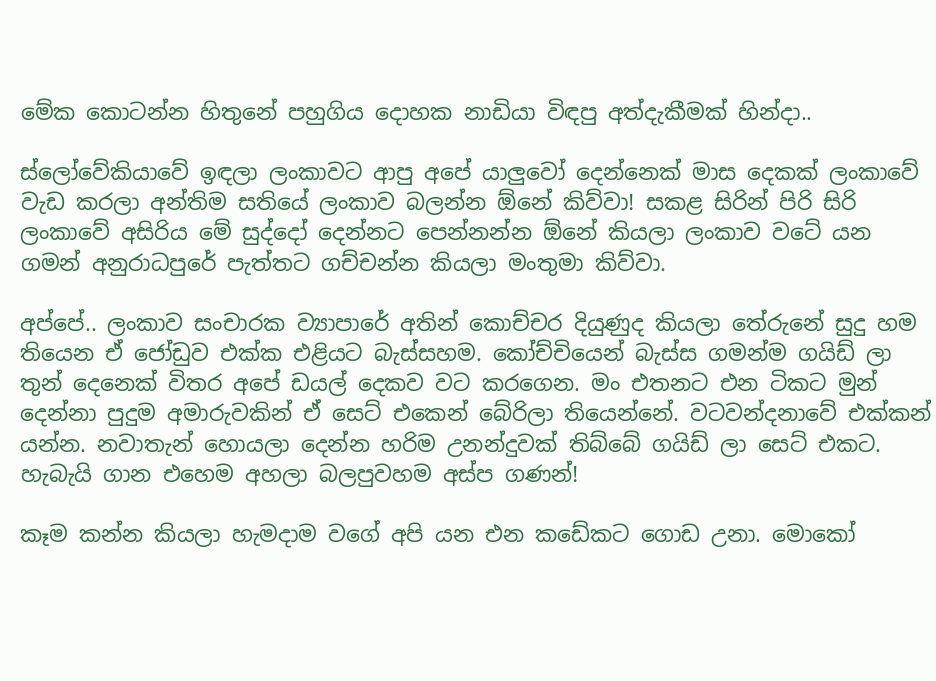මේක කොටන්න හිතුනේ පහුගිය දොහක නාඩියා විඳපු අත්දැකීමක් හින්දා..

ස්ලෝවේකියාවේ ඉඳලා ලංකාවට ආපු අපේ යාලුවෝ දෙන්නෙක් මාස දෙකක් ලංකාවේ වැඩ කරලා අන්තිම සතියේ ලංකාව බලන්න ඕනේ කිව්වා! සකළ සිරින් පිරි සිරි ලංකාවේ අසිරිය මේ සුද්දෝ දෙන්නට පෙන්නන්න ඕනේ කියලා ලංකාව වටේ යන ගමන් අනුරාධපුරේ පැත්තට ගච්චන්න කියලා මංතුමා කිව්වා.

අප්පේ.. ලංකාව සංචාරක ව්‍යාපාරේ අතින් කොච්චර දියුණුද කියලා තේරුනේ සුදු හම තියෙන ඒ ජෝඩුව එක්ක එළියට බැස්සහම. කෝච්චියෙන් බැස්ස ගමන්ම ගයිඩ් ලා තුන් දෙනෙක් විතර අපේ ඩයල් දෙකව වට කරගෙන. මං එතනට එන ටිකට මුන් දෙන්නා පුදුම අමාරුවකින් ඒ සෙට් එකෙන් බේරිලා තියෙන්නේ. වටවන්දනාවේ එක්කන් යන්න. නවාතැන් හොයලා දෙන්න හරිම උනන්දුවක් තිබ්බේ ගයිඩ් ලා සෙට් එකට. හැබැයි ගාන එහෙම අහලා බලපුවහම අස්ප ගණන්!

කෑම කන්න කියලා හැමදාම වගේ අපි යන එන කඩේකට ගොඩ උනා. මොකෝ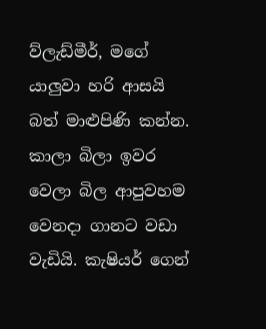ව්ලැඩ්මීර්, මගේ යාලුවා හරි ආසයි බත් මාළුපිණි කන්න.  කාලා බිලා ඉවර වෙලා බිල ආපුවහම වෙනදා ගානට වඩා වැඩියි. කැෂියර් ගෙන්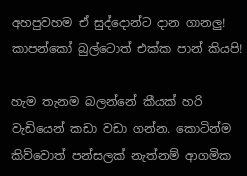අහපුවහම ඒ සුද්දොන්ට දාන ගානලු! කාපන්කෝ බුල්ටොත් එක්ක පාන් කියපි!

හැම තැනම බලන්නේ කීයක් හරි වැඩියෙන් කඩා වඩා ගන්න. කොටින්ම කිව්වොත් පන්සලක් නැත්නම් ආගමික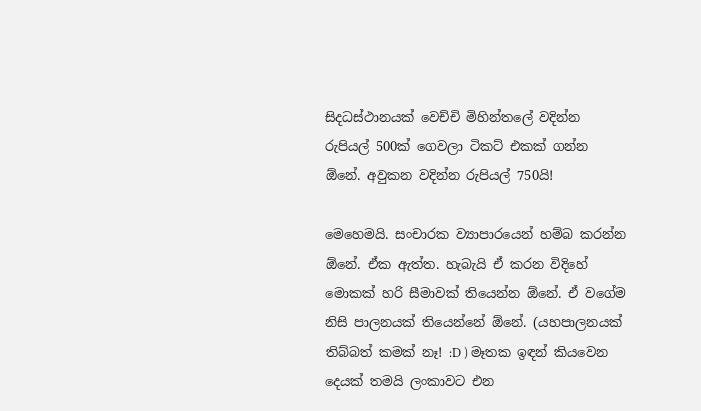සිදධස්ථානයක් වෙච්චි මිහින්තලේ වදින්න රුපියල් 500ක් ගෙවලා ටිකට් එකක් ගන්න ඕනේ. අවුකන වදින්න රුපියල් 750යි!

මෙහෙමයි. සංචාරක ව්‍යාපාරයෙන් හම්බ කරන්න ඕනේ. ඒක ඇත්ත. හැබැයි ඒ කරන විදිහේ මොකක් හරි සීමාවක් තියෙන්න ඕනේ. ඒ වගේම නිසි පාලනයක් තියෙන්නේ ඕනේ. (යහපාලනයක් තිබ්බත් කමක් නෑ! :D ) මෑතක ඉඳන් කියවෙන දෙයක් තමයි ලංකාවට එන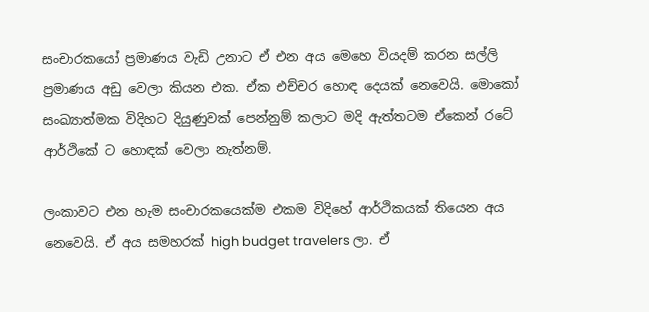සංචාරකයෝ ප්‍රමාණය වැඩි උනාට ඒ එන අය මෙහෙ වියදම් කරන සල්ලි ප්‍රමාණය අඩු වෙලා කියන එක. ඒක එච්චර හොඳ දෙයක් නෙවෙයි. මොකෝ සංඛ්‍යාත්මක විදිහට දියුණුවක් පෙන්නුම් කලාට මදි ඇත්තටම ඒකෙන් රටේ ආර්ථිකේ ට හොඳක් වෙලා නැත්නම්.

ලංකාවට එන හැම සංචාරකයෙක්ම එකම විදිහේ ආර්ථිකයක් තියෙන අය නෙවෙයි. ඒ අය සමහරක් high budget travelers ලා. ඒ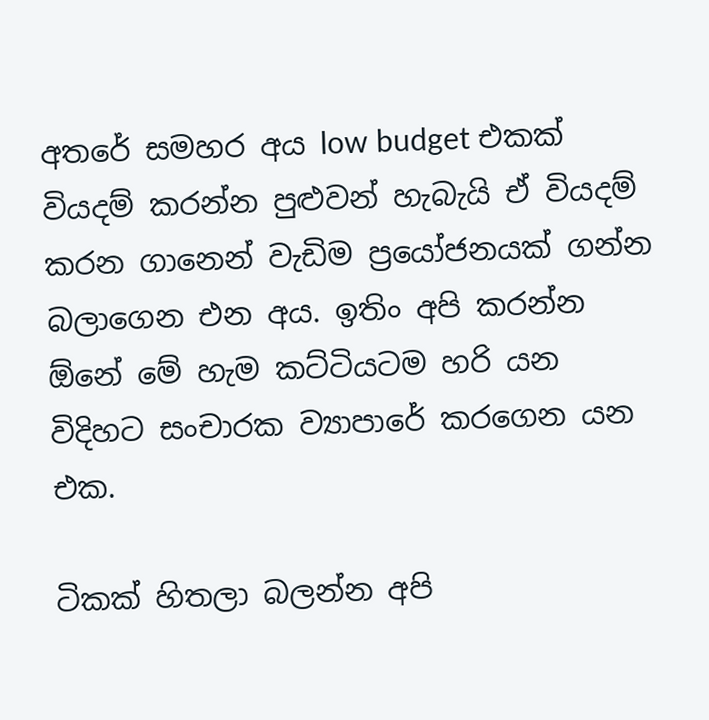අතරේ සමහර අය low budget එකක් වියදම් කරන්න පුළුවන් හැබැයි ඒ වියදම් කරන ගානෙන් වැඩිම ප්‍රයෝජනයක් ගන්න බලාගෙන එන අය. ඉතිං අපි කරන්න ඕනේ මේ හැම කට්ටියටම හරි යන විදිහට සංචාරක ව්‍යාපාරේ කරගෙන යන එක.

ටිකක් හිතලා බලන්න අපි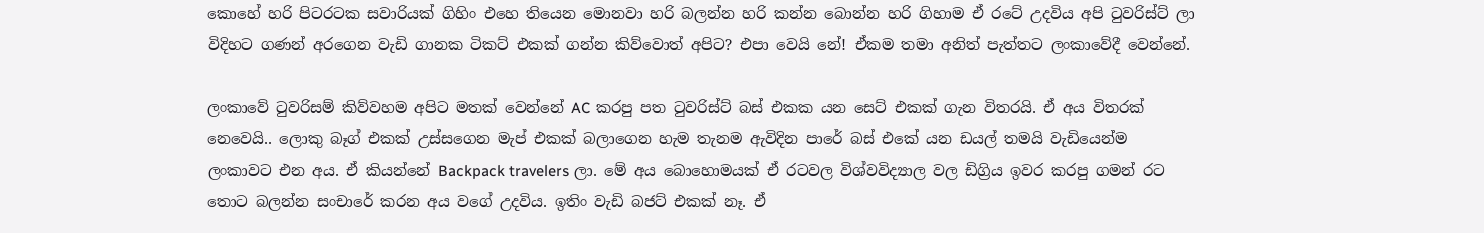කොහේ හරි පිටරටක සවාරියක් ගිහිං එහෙ තියෙන මොනවා හරි බලන්න හරි කන්න බොන්න හරි ගිහාම ඒ රටේ උදවිය අපි ටුවරිස්ට් ලා විදිහට ගණන් අරගෙන වැඩි ගානක ටිකට් එකක් ගන්න කිව්වොත් අපිට? එපා වෙයි නේ! ඒකම තමා අනිත් පැත්තට ලංකාවේදී වෙන්නේ.

ලංකාවේ ටුවරිසම් කිව්වහම අපිට මතක් වෙන්නේ AC කරපු පත ටුවරිස්ට් බස් එකක යන සෙට් එකක් ගැන විතරයි. ඒ අය විතරක් නෙවෙයි.. ලොකු බෑග් එකක් උස්සගෙන මැප් එකක් බලාගෙන හැම තැනම ඇවිදින පාරේ බස් එකේ යන ඩයල් තමයි වැඩියෙන්ම ලංකාවට එන අය. ඒ කියන්නේ Backpack travelers ලා. මේ අය බොහොමයක් ඒ රටවල විශ්වවිද්‍යාල වල ඩිග්‍රිය ඉවර කරපු ගමන් රට තොට බලන්න සංචාරේ කරන අය වගේ උදවිය. ඉතිං වැඩි බජට් එකක් නෑ. ඒ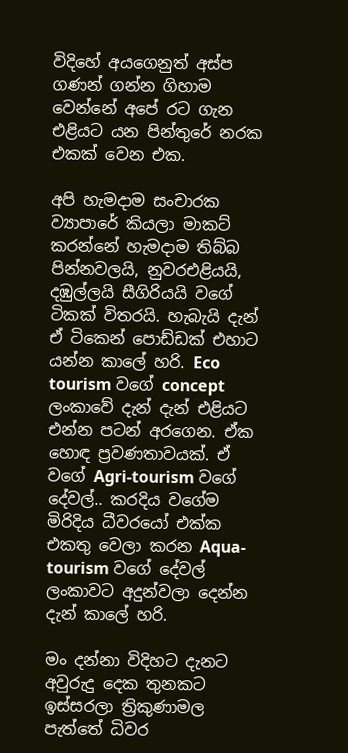විදිහේ අයගෙනුත් අස්ප ගණන් ගන්න ගිහාම වෙන්නේ අපේ රට ගැන එළියට යන පින්තුරේ නරක එකක් වෙන එක.

අපි හැමදාම සංචාරක ව්‍යාපාරේ කියලා මාකට් කරන්නේ හැමදාම තිබ්බ පින්නවලයි, නුවරඑළියයි, දඹුල්ලයි සීගිරියයි වගේ ටිකක් විතරයි. හැබැයි දැන් ඒ ටිකෙන් පොඩ්ඩක් එහාට යන්න කාලේ හරි. Eco tourism වගේ concept ලංකාවේ දැන් දැන් එළියට එන්න පටන් අරගෙන. ඒක හොඳ ප්‍රවණතාවයක්. ඒ වගේ Agri-tourism වගේ දේවල්.. කරදිය වගේම මිරිදිය ධීවරයෝ එක්ක එකතු වෙලා කරන Aqua-tourism වගේ දේවල් ලංකාවට අදුන්වලා දෙන්න දැන් කාලේ හරි.

මං දන්නා විදිහට දැනට අවුරුදු දෙක තුනකට ඉස්සරලා ත්‍රිකුණාමල පැත්තේ ධිවර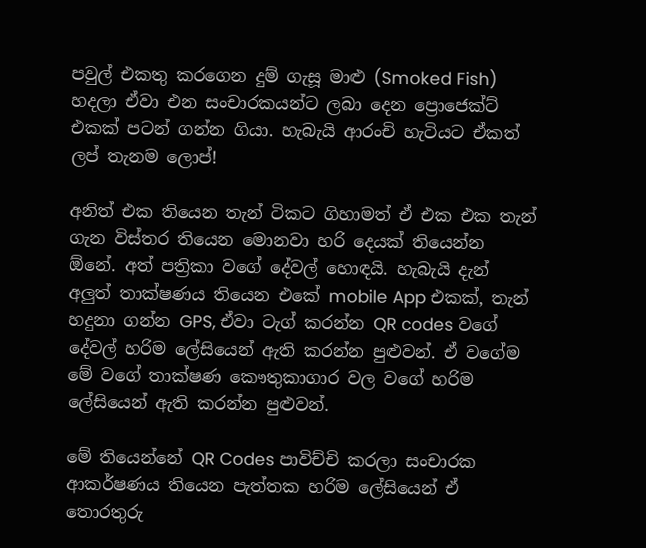පවුල් එකතු කරගෙන දුම් ගැසූ මාළු (Smoked Fish) හදලා ඒවා එන සංචාරකයන්ට ලබා දෙන ප්‍රොජෙක්ට් එකක් පටන් ගන්න ගියා. හැබැයි ආරංචි හැටියට ඒකත් ලප් තැනම ලොප්!

අනිත් එක තියෙන තැන් ටිකට ගිහාමත් ඒ එක එක තැන් ගැන විස්තර තියෙන මොනවා හරි දෙයක් තියෙන්න ඕනේ. අත් පත්‍රිකා වගේ දේවල් හොඳයි. හැබැයි දැන් අලුත් තාක්ෂණය තියෙන එකේ mobile App එකක්, තැන් හදුනා ගන්න GPS, ඒවා ටැග් කරන්න QR codes වගේ දේවල් හරිම ලේසියෙන් ඇති කරන්න පුළුවන්. ඒ වගේම මේ වගේ තාක්ෂණ කෞතුකාගාර වල වගේ හරිම ලේසියෙන් ඇති කරන්න පුළුවන්.

මේ තියෙන්නේ QR Codes පාවිච්චි කරලා සංචාරක ආකර්ෂණය තියෙන පැත්තක හරිම ලේසියෙන් ඒ තොරතුරු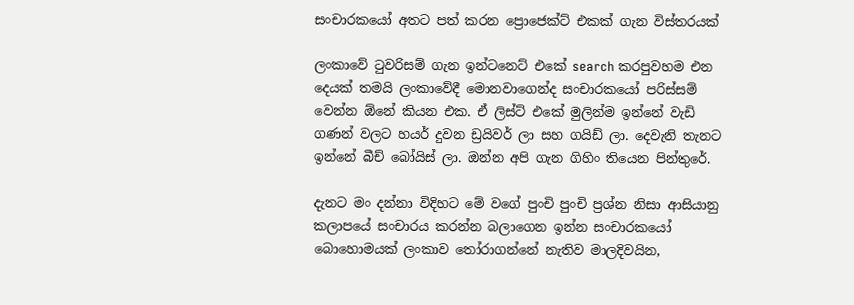සංචාරකයෝ අතට පත් කරන ප්‍රොජෙක්ට් එකක් ගැන විස්තරයක්

ලංකාවේ ටුවරිසම් ගැන ඉන්ටනෙට් එකේ search කරපුවහම එන දෙයක් තමයි ලංකාවේදී මොනවාගෙන්ද සංචාරකයෝ පරිස්සම් වෙන්න ඕනේ කියන එක. ඒ ලිස්ට් එකේ මුලින්ම ඉන්නේ වැඩි ගණන් වලට හයර් දුවන ඩ්‍රයිවර් ලා සහ ගයිඩ් ලා. දෙවැනි තැනට ඉන්නේ බීච් බෝයිස් ලා. ඔන්න අපි ගැන ගිහිං තියෙන පින්තුරේ.

දැනට මං දන්නා විදිහට මේ වගේ පුංචි පුංචි ප්‍රශ්න නිසා ආසියානු කලාපයේ සංචාරය කරන්න බලාගෙන ඉන්න සංචාරකයෝ බොහොමයක් ලංකාව තෝරාගන්නේ නැතිව මාලදිවයින,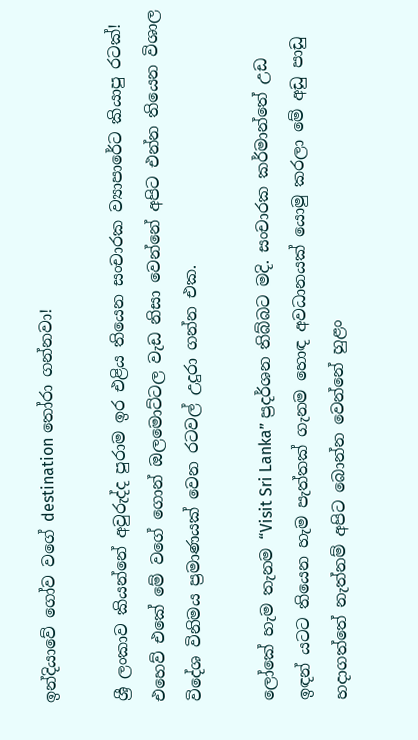ඉන්දියාවේ ගෝව වගේ destination තෝරා ගන්නවා!

ශ්‍රී ලංකාව කියන්නේ අවුරුද්ද පුරාම ඉර එළිය තියෙන සංචාරක ව්‍යාපාරේට කියාපු රටක්! එහෙව් එකේ මේ වගේ ගොන් ඔලමොට්ටල වැඩ නිසා වෙන්නේ අපිට එන්න තියෙන විශාල විදේශ විනිමය ප්‍රමාණයක් වෙන රටවල් උදුරා ගන්න එක.

ලෝකේ හැම තැනම “Visit Sri Lanka” ප්‍රදර්ශන තිබ්බට මදි. සංචාරක කර්මාන්තේ උඩ ඉඳන් යටට තියෙන හැම පැත්තක් ගැනම හොඳ අවධානයක් යොමු කරලා මේ අඩු පාඩු හදාගත්තේ නැත්නම් අපිට බොන්න වෙන්නේ හුළං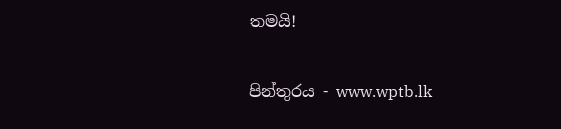තමයි!

පින්තුරය - www.wptb.lk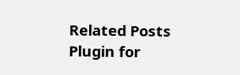Related Posts Plugin for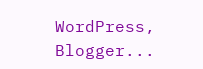WordPress, Blogger...